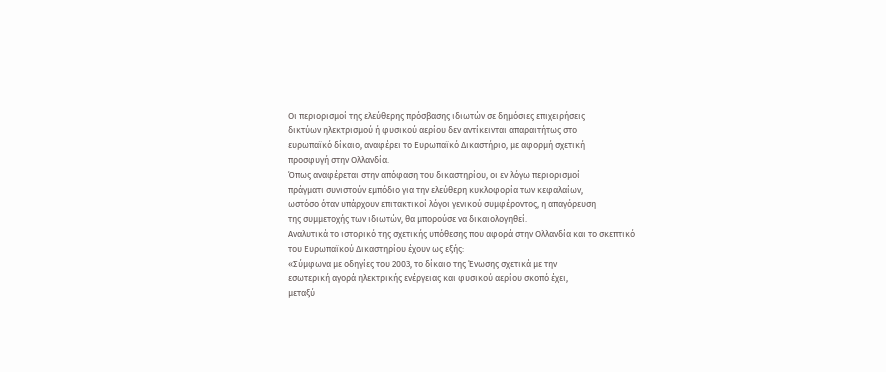Οι περιορισμοί της ελεύθερης πρόσβασης ιδιωτών σε δημόσιες επιχειρήσεις
δικτύων ηλεκτρισμού ή φυσικού αερίου δεν αντίκεινται απαραιτήτως στο
ευρωπαϊκό δίκαιο, αναφέρει το Ευρωπαϊκό Δικαστήριο, με αφορμή σχετική
προσφυγή στην Ολλανδία.
Όπως αναφέρεται στην απόφαση του δικαστηρίου, οι εν λόγω περιορισμοί
πράγματι συνιστούν εμπόδιο για την ελεύθερη κυκλοφορία των κεφαλαίων,
ωστόσο όταν υπάρχουν επιτακτικοί λόγοι γενικού συμφέροντος, η απαγόρευση
της συμμετοχής των ιδιωτών, θα μπορούσε να δικαιολογηθεί.
Αναλυτικά το ιστορικό της σχετικής υπόθεσης που αφορά στην Ολλανδία και το σκεπτικό του Ευρωπαϊκού Δικαστηρίου έχουν ως εξής:
«Σύμφωνα με οδηγίες του 2003, το δίκαιο της Ένωσης σχετικά με την
εσωτερική αγορά ηλεκτρικής ενέργειας και φυσικού αερίου σκοπό έχει,
μεταξύ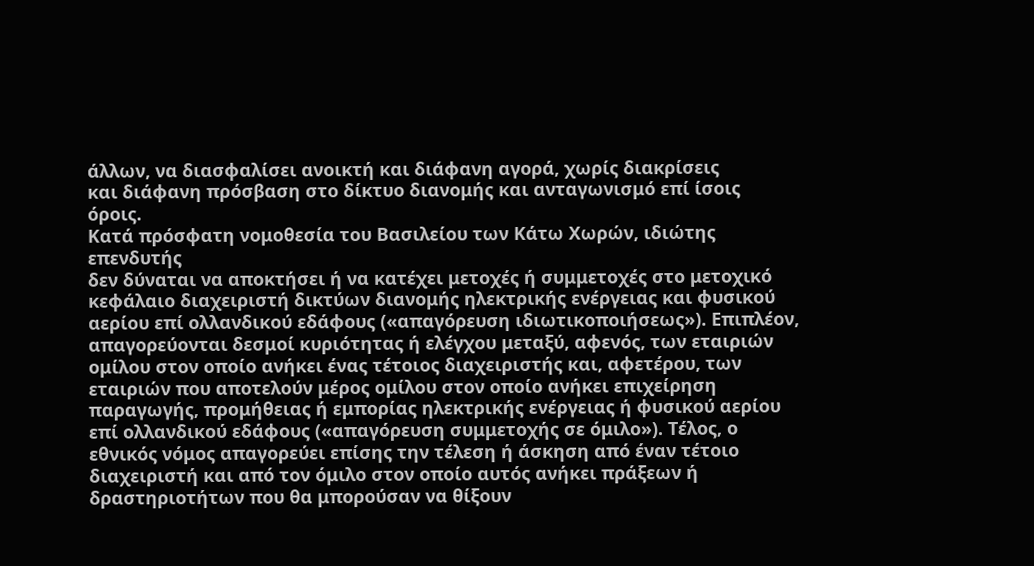άλλων, να διασφαλίσει ανοικτή και διάφανη αγορά, χωρίς διακρίσεις
και διάφανη πρόσβαση στο δίκτυο διανομής και ανταγωνισμό επί ίσοις
όροις.
Κατά πρόσφατη νομοθεσία του Βασιλείου των Κάτω Χωρών, ιδιώτης επενδυτής
δεν δύναται να αποκτήσει ή να κατέχει μετοχές ή συμμετοχές στο μετοχικό
κεφάλαιο διαχειριστή δικτύων διανομής ηλεκτρικής ενέργειας και φυσικού
αερίου επί ολλανδικού εδάφους («απαγόρευση ιδιωτικοποιήσεως»). Επιπλέον,
απαγορεύονται δεσμοί κυριότητας ή ελέγχου μεταξύ, αφενός, των εταιριών
ομίλου στον οποίο ανήκει ένας τέτοιος διαχειριστής και, αφετέρου, των
εταιριών που αποτελούν μέρος ομίλου στον οποίο ανήκει επιχείρηση
παραγωγής, προμήθειας ή εμπορίας ηλεκτρικής ενέργειας ή φυσικού αερίου
επί ολλανδικού εδάφους («απαγόρευση συμμετοχής σε όμιλο»). Τέλος, ο
εθνικός νόμος απαγορεύει επίσης την τέλεση ή άσκηση από έναν τέτοιο
διαχειριστή και από τον όμιλο στον οποίο αυτός ανήκει πράξεων ή
δραστηριοτήτων που θα μπορούσαν να θίξουν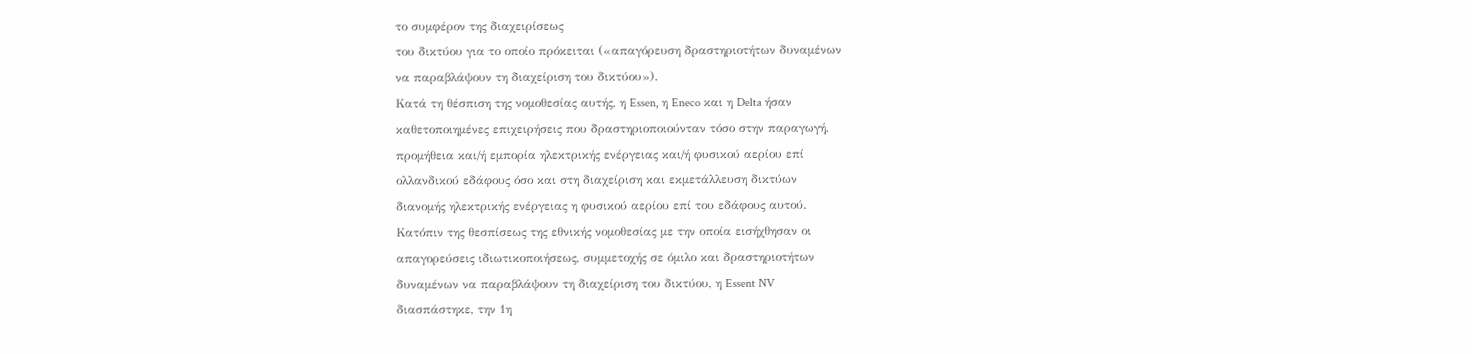το συμφέρον της διαχειρίσεως
του δικτύου για το οποίο πρόκειται («απαγόρευση δραστηριοτήτων δυναμένων
να παραβλάψουν τη διαχείριση του δικτύου»).
Κατά τη θέσπιση της νομοθεσίας αυτής, η Essen, η Eneco και η Delta ήσαν
καθετοποιημένες επιχειρήσεις που δραστηριοποιούνταν τόσο στην παραγωγή,
προμήθεια και/ή εμπορία ηλεκτρικής ενέργειας και/ή φυσικού αερίου επί
ολλανδικού εδάφους όσο και στη διαχείριση και εκμετάλλευση δικτύων
διανομής ηλεκτρικής ενέργειας η φυσικού αερίου επί του εδάφους αυτού.
Κατόπιν της θεσπίσεως της εθνικής νομοθεσίας με την οποία εισήχθησαν οι
απαγορεύσεις ιδιωτικοποιήσεως, συμμετοχής σε όμιλο και δραστηριοτήτων
δυναμένων να παραβλάψουν τη διαχείριση του δικτύου, η Essent NV
διασπάστηκε, την 1η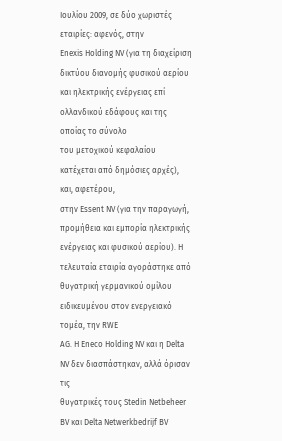Ιουλίου 2009, σε δύο χωριστές εταιρίες: αφενός, στην
Enexis Holding NV (για τη διαχείριση δικτύου διανομής φυσικού αερίου
και ηλεκτρικής ενέργειας επί ολλανδικού εδάφους και της οποίας το σύνολο
του μετοχικού κεφαλαίου κατέχεται από δημόσιες αρχές), και, αφετέρου,
στην Essent NV (για την παραγωγή, προμήθεια και εμπορία ηλεκτρικής
ενέργειας και φυσικού αερίου). Η τελευταία εταιρία αγοράστηκε από
θυγατρική γερμανικού ομίλου ειδικευμένου στον ενεργειακό τομέα, την RWE
AG. Η Eneco Holding NV και η Delta NV δεν διασπάστηκαν, αλλά όρισαν τις
θυγατρικές τους Stedin Netbeheer BV και Delta Netwerkbedrijf BV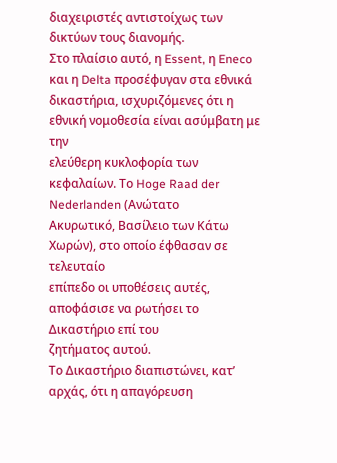διαχειριστές αντιστοίχως των δικτύων τους διανομής.
Στο πλαίσιο αυτό, η Essent, η Eneco και η Delta προσέφυγαν στα εθνικά
δικαστήρια, ισχυριζόμενες ότι η εθνική νομοθεσία είναι ασύμβατη με την
ελεύθερη κυκλοφορία των κεφαλαίων. Το Hoge Raad der Nederlanden (Ανώτατο
Ακυρωτικό, Βασίλειο των Κάτω Χωρών), στο οποίο έφθασαν σε τελευταίο
επίπεδο οι υποθέσεις αυτές, αποφάσισε να ρωτήσει το Δικαστήριο επί του
ζητήματος αυτού.
Το Δικαστήριο διαπιστώνει, κατ’ αρχάς, ότι η απαγόρευση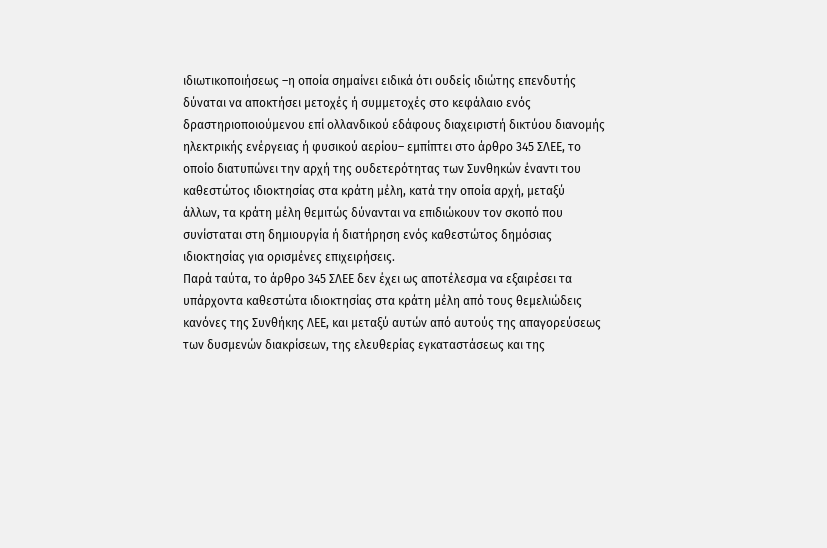ιδιωτικοποιήσεως –η οποία σημαίνει ειδικά ότι ουδείς ιδιώτης επενδυτής
δύναται να αποκτήσει μετοχές ή συμμετοχές στο κεφάλαιο ενός
δραστηριοποιούμενου επί ολλανδικού εδάφους διαχειριστή δικτύου διανομής
ηλεκτρικής ενέργειας ή φυσικού αερίου– εμπίπτει στο άρθρο 345 ΣΛΕΕ, το
οποίο διατυπώνει την αρχή της ουδετερότητας των Συνθηκών έναντι του
καθεστώτος ιδιοκτησίας στα κράτη μέλη, κατά την οποία αρχή, μεταξύ
άλλων, τα κράτη μέλη θεμιτώς δύνανται να επιδιώκουν τον σκοπό που
συνίσταται στη δημιουργία ή διατήρηση ενός καθεστώτος δημόσιας
ιδιοκτησίας για ορισμένες επιχειρήσεις.
Παρά ταύτα, το άρθρο 345 ΣΛΕΕ δεν έχει ως αποτέλεσμα να εξαιρέσει τα
υπάρχοντα καθεστώτα ιδιοκτησίας στα κράτη μέλη από τους θεμελιώδεις
κανόνες της Συνθήκης ΛΕΕ, και μεταξύ αυτών από αυτούς της απαγορεύσεως
των δυσμενών διακρίσεων, της ελευθερίας εγκαταστάσεως και της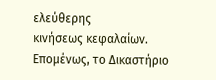ελεύθερης
κινήσεως κεφαλαίων. Επομένως, το Δικαστήριο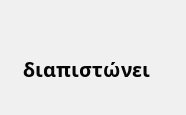διαπιστώνει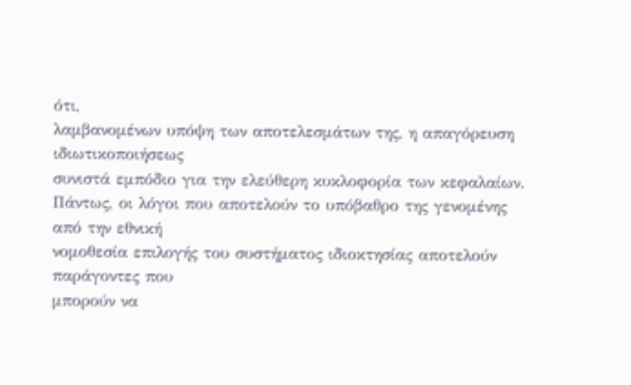ότι,
λαμβανομένων υπόψη των αποτελεσμάτων της, η απαγόρευση ιδιωτικοποιήσεως
συνιστά εμπόδιο για την ελεύθερη κυκλοφορία των κεφαλαίων.
Πάντως, οι λόγοι που αποτελούν το υπόβαθρο της γενομένης από την εθνική
νομοθεσία επιλογής του συστήματος ιδιοκτησίας αποτελούν παράγοντες που
μπορούν να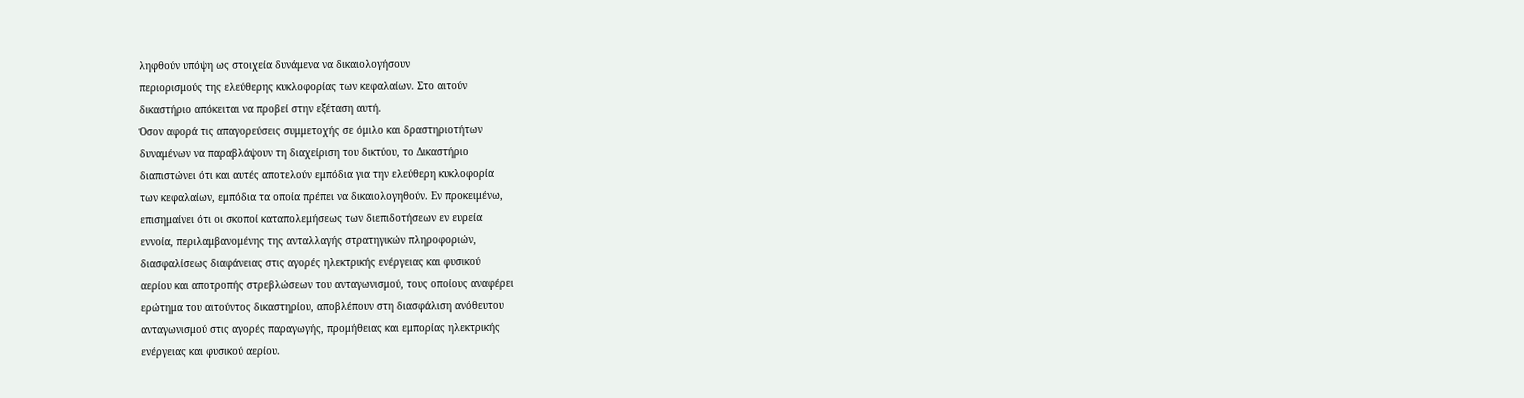ληφθούν υπόψη ως στοιχεία δυνάμενα να δικαιολογήσουν
περιορισμούς της ελεύθερης κυκλοφορίας των κεφαλαίων. Στο αιτούν
δικαστήριο απόκειται να προβεί στην εξέταση αυτή.
Όσον αφορά τις απαγορεύσεις συμμετοχής σε όμιλο και δραστηριοτήτων
δυναμένων να παραβλάψουν τη διαχείριση του δικτύου, το Δικαστήριο
διαπιστώνει ότι και αυτές αποτελούν εμπόδια για την ελεύθερη κυκλοφορία
των κεφαλαίων, εμπόδια τα οποία πρέπει να δικαιολογηθούν. Εν προκειμένω,
επισημαίνει ότι οι σκοποί καταπολεμήσεως των διεπιδοτήσεων εν ευρεία
εννοία, περιλαμβανομένης της ανταλλαγής στρατηγικών πληροφοριών,
διασφαλίσεως διαφάνειας στις αγορές ηλεκτρικής ενέργειας και φυσικού
αερίου και αποτροπής στρεβλώσεων του ανταγωνισμού, τους οποίους αναφέρει
ερώτημα του αιτούντος δικαστηρίου, αποβλέπουν στη διασφάλιση ανόθευτου
ανταγωνισμού στις αγορές παραγωγής, προμήθειας και εμπορίας ηλεκτρικής
ενέργειας και φυσικού αερίου.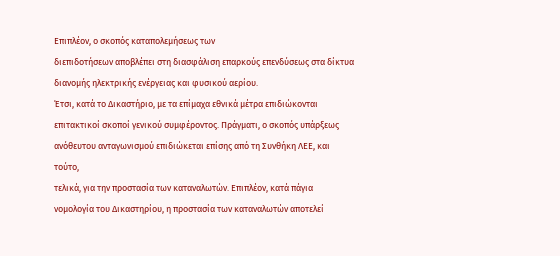Επιπλέον, ο σκοπός καταπολεμήσεως των
διεπιδοτήσεων αποβλέπει στη διασφάλιση επαρκούς επενδύσεως στα δίκτυα
διανομής ηλεκτρικής ενέργειας και φυσικού αερίου.
Έτσι, κατά το Δικαστήριο, με τα επίμαχα εθνικά μέτρα επιδιώκονται
επιτακτικοί σκοποί γενικού συμφέροντος. Πράγματι, ο σκοπός υπάρξεως
ανόθευτου ανταγωνισμού επιδιώκεται επίσης από τη Συνθήκη ΛΕΕ, και τούτο,
τελικά, για την προστασία των καταναλωτών. Επιπλέον, κατά πάγια
νομολογία του Δικαστηρίου, η προστασία των καταναλωτών αποτελεί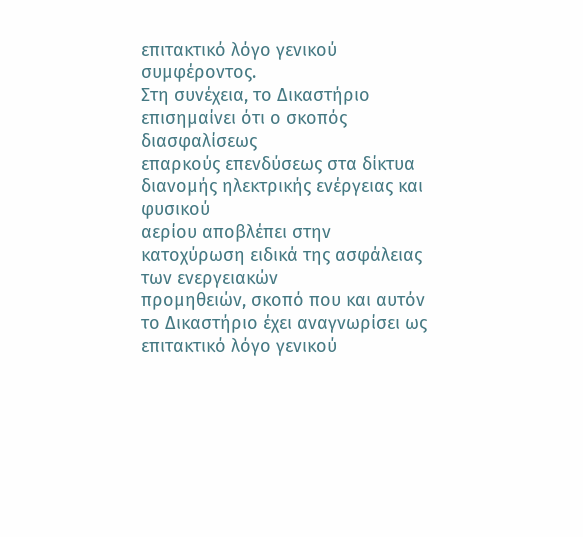επιτακτικό λόγο γενικού συμφέροντος.
Στη συνέχεια, το Δικαστήριο επισημαίνει ότι ο σκοπός διασφαλίσεως
επαρκούς επενδύσεως στα δίκτυα διανομής ηλεκτρικής ενέργειας και φυσικού
αερίου αποβλέπει στην κατοχύρωση ειδικά της ασφάλειας των ενεργειακών
προμηθειών, σκοπό που και αυτόν το Δικαστήριο έχει αναγνωρίσει ως
επιτακτικό λόγο γενικού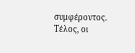συμφέροντος.
Τέλος, οι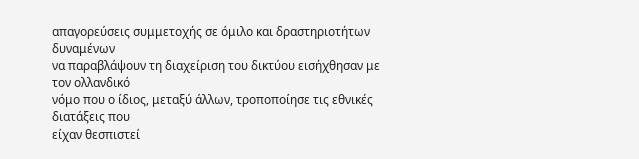απαγορεύσεις συμμετοχής σε όμιλο και δραστηριοτήτων δυναμένων
να παραβλάψουν τη διαχείριση του δικτύου εισήχθησαν με τον ολλανδικό
νόμο που ο ίδιος, μεταξύ άλλων, τροποποίησε τις εθνικές διατάξεις που
είχαν θεσπιστεί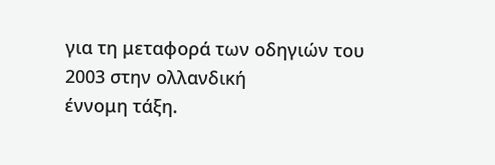για τη μεταφορά των οδηγιών του 2003 στην ολλανδική
έννομη τάξη.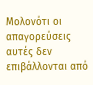Μολονότι οι απαγορεύσεις αυτές δεν επιβάλλονται από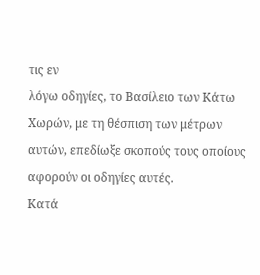τις εν
λόγω οδηγίες, το Βασίλειο των Κάτω Χωρών, με τη θέσπιση των μέτρων
αυτών, επεδίωξε σκοπούς τους οποίους αφορούν οι οδηγίες αυτές.
Κατά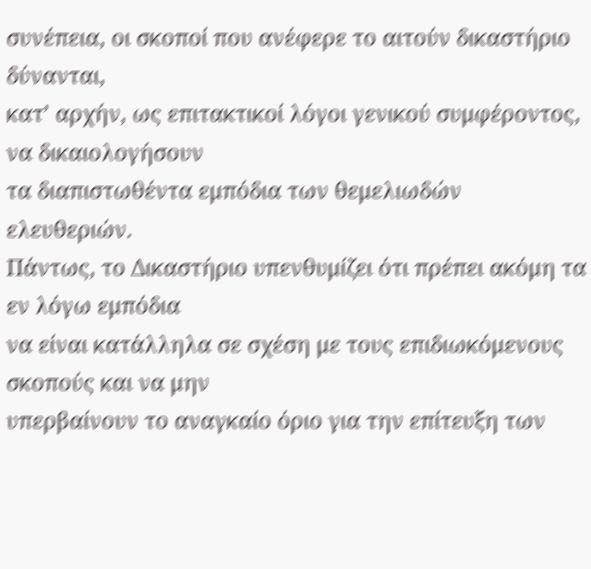συνέπεια, οι σκοποί που ανέφερε το αιτούν δικαστήριο δύνανται,
κατ’ αρχήν, ως επιτακτικοί λόγοι γενικού συμφέροντος, να δικαιολογήσουν
τα διαπιστωθέντα εμπόδια των θεμελιωδών ελευθεριών.
Πάντως, το Δικαστήριο υπενθυμίζει ότι πρέπει ακόμη τα εν λόγω εμπόδια
να είναι κατάλληλα σε σχέση με τους επιδιωκόμενους σκοπούς και να μην
υπερβαίνουν το αναγκαίο όριο για την επίτευξη των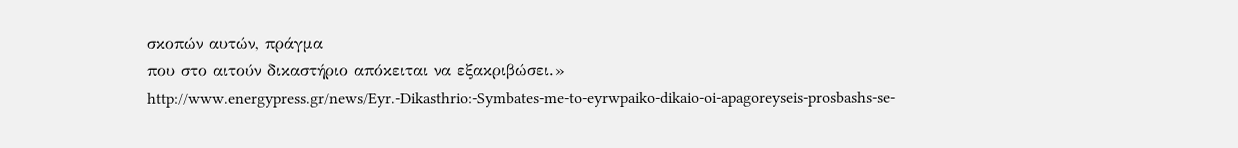σκοπών αυτών, πράγμα
που στο αιτούν δικαστήριο απόκειται να εξακριβώσει.»
http://www.energypress.gr/news/Eyr.-Dikasthrio:-Symbates-me-to-eyrwpaiko-dikaio-oi-apagoreyseis-prosbashs-se-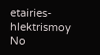etairies-hlektrismoy
No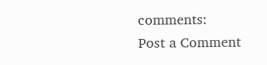comments:
Post a Comment